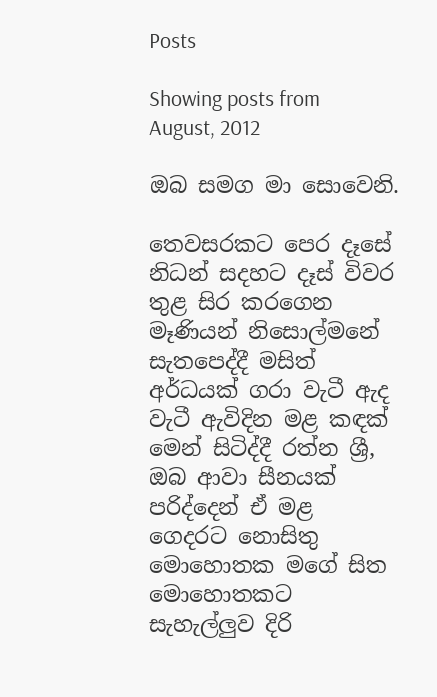Posts

Showing posts from August, 2012

ඔබ සමග මා සොවෙනි.

තෙවසරකට පෙර දෑසේ නිධන් සදහට දෑස් විවර තුළ සිර කරගෙන මෑණියන් නිසොල්මනේ සැතපෙද්දී මසිත් අර්ධයක් ගරා වැටී ඇද වැටී ඇවිදින මළ කඳක් මෙන් සිටිද්දී රත්න ශ්‍රී, ඔබ ආවා සීනයක් පරිද්දෙන් ඒ මළ ගෙදරට නොසිතු මොහොතක මගේ සිත මොහොතකට සැහැල්ලුව දිරි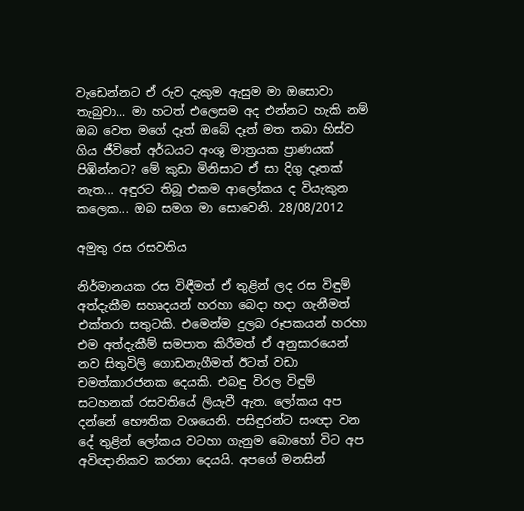වැඩෙන්නට ඒ රුව දැකුම ඇසුම මා ඔසොවා තැබුවා... මා හටත් එලෙසම අද එන්නට හැකි නම් ඔබ වෙත මගේ දෑත් ඔබේ දෑත් මත තබා හිස්ව ගිය ජීවිතේ අර්ධයට අංශු මාත්‍රයක ප්‍රාණයක් පිඹින්නට? මේ කුඩා මිනිසාට ඒ සා දිගු දෑතක් නැත... අඳුරට තිබූ එකම ආලෝකය ද වියැකුන කලෙක... ඔබ සමග මා සොවෙනි. 28/08/2012

අමුතු රස රසවතිය

නිර්මානයක රස විඳීමත් ඒ තුළින් ලද රස විඳුම් අත්දැකීම සහෘදයන් හරහා බෙදා හදා ගැනීමත් එක්තරා සතුටකි. එමෙන්ම දුලබ රූපකයන් හරහා එම අත්දැකීම් සමපාත කිරීමත් ඒ අනුසාරයෙන් නව සිතුවිලි ගොඩනැගීමත් ඊටත් වඩා චමත්කාරජනක දෙයකි. එබඳු විරල විඳුම් සටහනක් රසවතියේ ලියැවී ඇත. ලෝකය අප දන්නේ භෞතික වශයෙනි. පසිඳුරන්ට සංඥා වන දේ තුළින් ලෝකය වටහා ගැනුම බොහෝ විට අප අවිඥානිකව කරනා දෙයයි. අපගේ මනසින්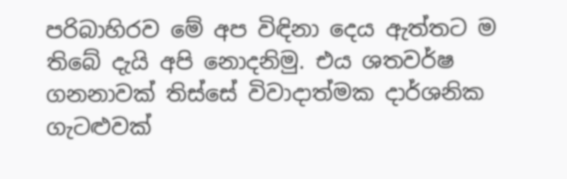පරිබාහිරව මේ අප විඳිනා දෙය ඇත්තට ම තිබේ දැයි අපි නොදනිමු. එය ශතවර්ෂ ගනනාවක් තිස්සේ විවාදාත්මක දාර්ශනික ගැටළුවක්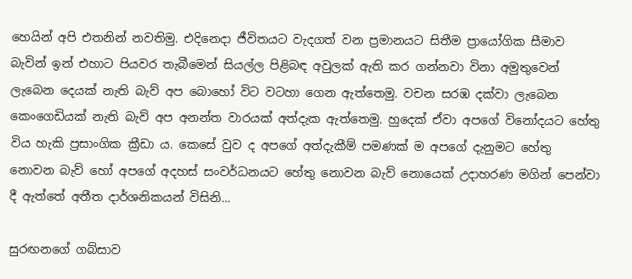හෙයින් අපි එතනින් නවතිමු. එදිනෙදා ජීවිතයට වැදගත් වන ප්‍රමානයට සිතීම ප්‍රායෝගික සීමාව බැවින් ඉන් එහාට පියවර තැබීමෙන් සියල්ල පිළිබඳ අවුලක් ඇති කර ගන්නවා විනා අමුතුවෙන් ලැබෙන දෙයක් නැති බැව් අප බොහෝ විට වටහා ගෙන ඇත්තෙමු. වචන සරඹ දක්වා ලැබෙන කෙංගෙඩියක් නැති බැව් අප අනන්ත වාරයක් අත්දැක ඇත්තෙමු. හුදෙක් ඒවා අපගේ විනෝදයට හේතු විය හැකි ප්‍රසාංගික ක්‍රීඩා ය. කෙසේ වුව ද අපගේ අත්දැකීම් පමණක් ම අපගේ දැනුමට හේතු නොවන බැව් හෝ අපගේ අදහස් සංවර්ධනයට හේතු නොවන බැව් නොයෙක් උදාහරණ මගින් පෙන්වා දී ඇත්තේ අතීත දාර්ශනිකයන් විසිනි...

සුරඟනගේ ගබ්සාව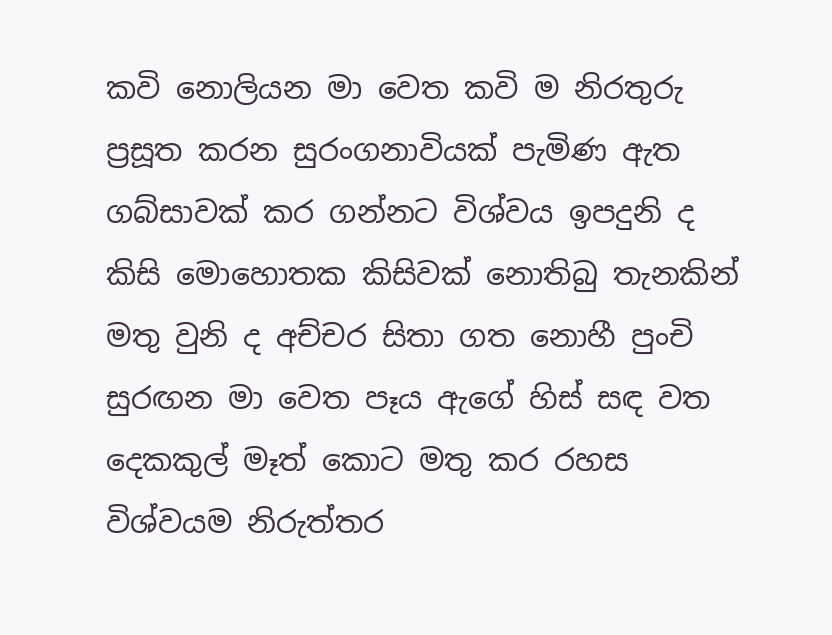කවි නොලියන මා වෙත කවි ම නිරතුරු ප්‍රසූත කරන සුරංගනාවියක් පැමිණ ඇත ගබ්සාවක් කර ගන්නට විශ්වය ඉපදුනි ද කිසි මොහොතක කිසිවක් නොතිබු තැනකින් මතු වුනි ද අච්චර සිතා ගත නොහී පුංචි සුරඟන මා වෙත පෑය ඇගේ හිස් සඳ වත දෙකකුල් මෑත් කොට මතු කර රහස විශ්වයම නිරුත්තර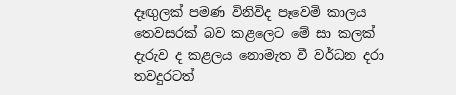දෑඟුලක් පමණ විනිවිද පෑවෙමි කාලය තෙවසරක් බව කළලෙට මේ සා කලක් දැරුව ද කළලය නොමැත වී වර්ධන දරා තවදුරටත්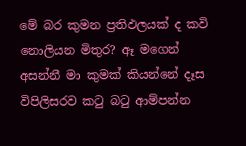මේ බර කුමන ප්‍රතිඵලයක් ද කවි නොලියන මිතුර? ඈ මගෙන් අසන්නී මා කුමක් කියන්නේ දෑස විපිලිසරව කටු බටු ආම්පන්න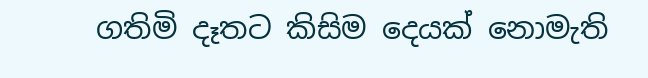ගතිමි දෑතට කිසිම දෙයක් නොමැති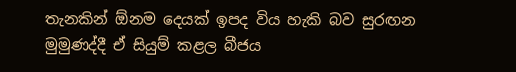තැනකින් ඕනම දෙයක් ඉපද විය හැකි බව සුරඟන මුමුණද්දී ඒ සියුම් කළල බීජය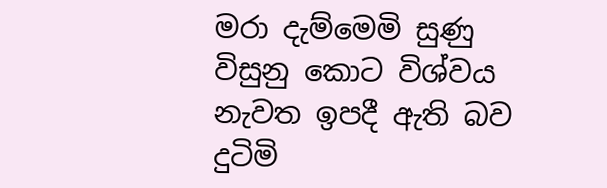මරා දැම්මෙමි සුණු විසුනු කොට විශ්වය නැවත ඉපදී ඇති බව දුටිමි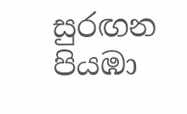සුරඟන පියඹා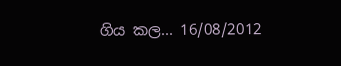ගිය කල... 16/08/2012